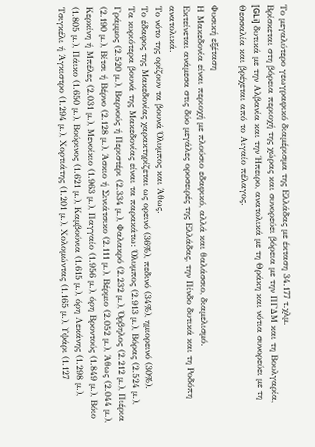Το μεγαλύτερο γεωγραφικό διαμέρισμα της Ελλάδας με έκταση 34.177 τ.χλμ.
Βρίσκεται στη βόρεια περιοχή της χώρας και συνορεύει βόρεια με την ΠΓΔΜ και τη Βουλγαρία, [GLi] δυτικά με την Αλβανία και την Ήπειρο, ανατολικά με τη Θράκη και νότια συνορεύει με τη Θεσσαλία και βρέχεται από το Αιγαίο πέλαγος.

Φυσική εξέταση
Η Μακεδονία είναι περιοχή με πλούσιο εδαφικό, αλλά και θαλάσσιο, διαμελισμό.
Εκτείνεται ανάμεσα στις δύο μεγάλες οροσειρές της Ελλάδας, την Πίνδο δυτικά και τη Ροδόπη ανατολικά.
Το νότο της ορίζουν τα βουνά Όλυμπος και Άθως.
Το έδαφος της Μακεδονίας χαρακτηρίζεται ως ορεινό (36%), πεδινό (34%), ημιορεινό (30%).
Τα κυριότερα βουνά της Μακεδονίας είναι τα παρακάτω: Όλυμπος (2.913 μ.), Βόρας (2.524 μ.), Γράμμος (2.520 μ.), Βαρνούς ή Περιστέρι (2.334 μ.), Φαλακρό (2.232 μ.), Όρβηλος (2.212 μ.), Πιέρια (2.190 μ.), Βίτσι ή Βέρνο (2.128 μ.), Άσκιο ή Σινιάτσικο (2.111 μ.), Βέρμιο (2.052 μ.), Άθως (2.044 μ.), Κερκίνη ή Μπέλες (2.031 μ.), Μενοίκιο (1.963 μ.), Παγγαίο (1.956 μ.), όρη Βροντούς (1.849 μ.), Βόιο (1.805 μ.), Πάικο (1.650 μ.), Βούρινος (1.621 μ.), Καμβούνια (1.615 μ.), όρη Λεκάνης (1.298 μ.), Τσιγκέλι ή Άγκιστρο (1.294 μ.), Χορτιάτης (1.201 μ.), Χολομώντας (1.165 μ.), Υψάρι (1.127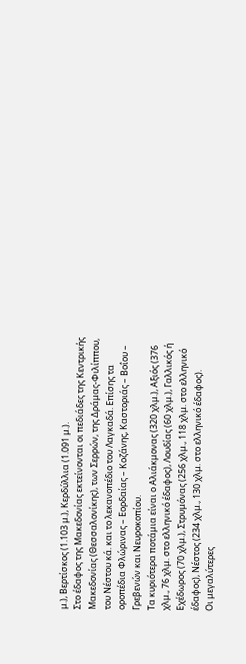μ.), Βερτίσκος (1.103 μ.), Κερδύλλια (1.091 μ.).
Στο έδαφος της Μακεδονίας εκτείνονται οι πεδιάδες της Κεντρικής Μακεδονίας (Θεσσαλονίκης), των Σερρών, της Δράμας-Φιλίππου, του Νέστου κά. και το λεκανοπέδιο του Λαγκαδά. Επίσης τα οροπέδια Φλώρινας – Εορδαίας – Κοζάνης, Καστοριάς – Βοΐου – Γρεβενών και Νευροκοπίου.
Τα κυριότερα ποτάμια είναι ο Αλιάκμονας (320 χλμ.), Αξιός (376 χλμ., 76 χλμ. στο ελληνικό έδαφος), Λουδίας (60 χλμ.), Γαλλικός ή Εχέδωρος (70 χλμ.), Στρυμόνας (256 χλμ., 118 χλμ. στο ελληνικό έδαφος), Νέστος (234 χλμ., 130 χλμ. στο ελληνικό έδαφος).
Οι μεγαλύτερες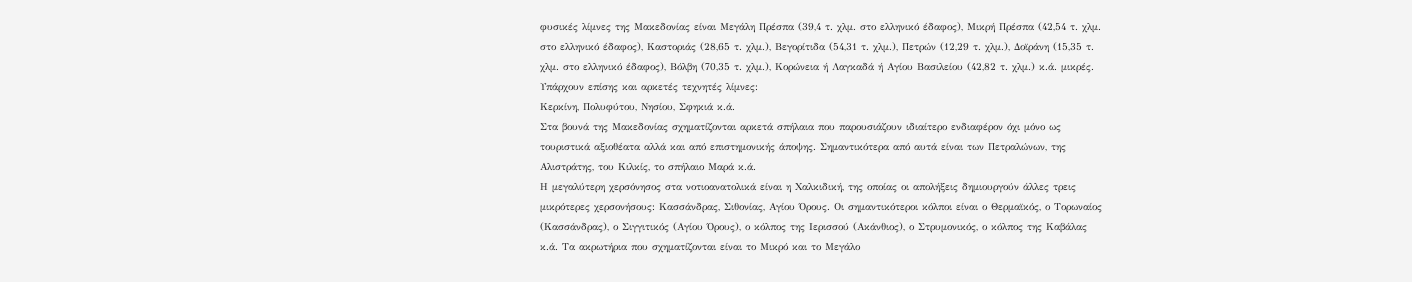φυσικές λίμνες της Μακεδονίας είναι Μεγάλη Πρέσπα (39,4 τ. χλμ. στο ελληνικό έδαφος), Μικρή Πρέσπα (42,54 τ. χλμ. στο ελληνικό έδαφος), Καστοριάς (28,65 τ. χλμ.), Βεγορίτιδα (54,31 τ. χλμ.), Πετρών (12,29 τ. χλμ.), Δοϊράνη (15,35 τ. χλμ. στο ελληνικό έδαφος), Βόλβη (70,35 τ. χλμ.), Κορώνεια ή Λαγκαδά ή Αγίου Βασιλείου (42,82 τ. χλμ.) κ.ά. μικρές.
Υπάρχουν επίσης και αρκετές τεχνητές λίμνες:
Κερκίνη, Πολυφύτου, Νησίου, Σφηκιά κ.ά.
Στα βουνά της Μακεδονίας σχηματίζονται αρκετά σπήλαια που παρουσιάζουν ιδιαίτερο ενδιαφέρον όχι μόνο ως τουριστικά αξιοθέατα αλλά και από επιστημονικής άποψης. Σημαντικότερα από αυτά είναι των Πετραλώνων, της Αλιστράτης, του Κιλκίς, το σπήλαιο Μαρά κ.ά.
Η μεγαλύτερη χερσόνησος στα νοτιοανατολικά είναι η Χαλκιδική, της οποίας οι απολήξεις δημιουργούν άλλες τρεις μικρότερες χερσονήσους: Κασσάνδρας, Σιθονίας, Αγίου Όρους. Οι σημαντικότεροι κόλποι είναι ο Θερμαϊκός, ο Τορωναίος (Κασσάνδρας), ο Σιγγιτικός (Αγίου Όρους), ο κόλπος της Ιερισσού (Ακάνθιος), ο Στρυμονικός, ο κόλπος της Καβάλας κ.ά. Τα ακρωτήρια που σχηματίζονται είναι το Μικρό και το Μεγάλο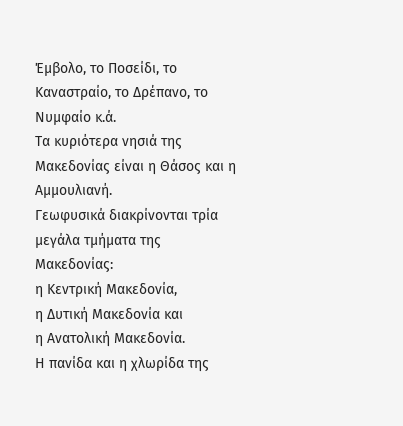Έμβολο, το Ποσείδι, το Καναστραίο, το Δρέπανο, το Νυμφαίο κ.ά.
Τα κυριότερα νησιά της Μακεδονίας είναι η Θάσος και η Αμμουλιανή.
Γεωφυσικά διακρίνονται τρία μεγάλα τμήματα της Μακεδονίας:
η Κεντρική Μακεδονία,
η Δυτική Μακεδονία και
η Ανατολική Μακεδονία.
Η πανίδα και η χλωρίδα της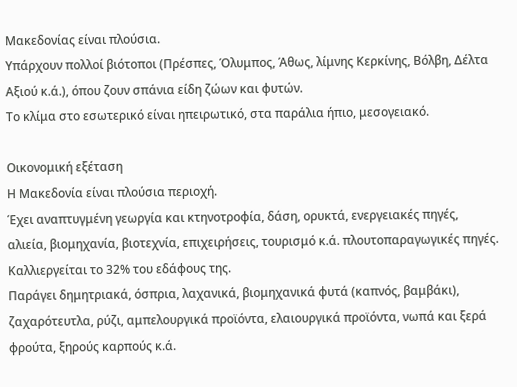Μακεδονίας είναι πλούσια.
Υπάρχουν πολλοί βιότοποι (Πρέσπες, Όλυμπος, Άθως, λίμνης Κερκίνης, Βόλβη, Δέλτα Αξιού κ.ά.), όπου ζουν σπάνια είδη ζώων και φυτών.
Το κλίμα στο εσωτερικό είναι ηπειρωτικό, στα παράλια ήπιο, μεσογειακό.

Οικονομική εξέταση
Η Μακεδονία είναι πλούσια περιοχή.
Έχει αναπτυγμένη γεωργία και κτηνοτροφία, δάση, ορυκτά, ενεργειακές πηγές, αλιεία, βιομηχανία, βιοτεχνία, επιχειρήσεις, τουρισμό κ.ά. πλουτοπαραγωγικές πηγές. Καλλιεργείται το 32% του εδάφους της.
Παράγει δημητριακά, όσπρια, λαχανικά, βιομηχανικά φυτά (καπνός, βαμβάκι), ζαχαρότευτλα, ρύζι, αμπελουργικά προϊόντα, ελαιουργικά προϊόντα, νωπά και ξερά φρούτα, ξηρούς καρπούς κ.ά.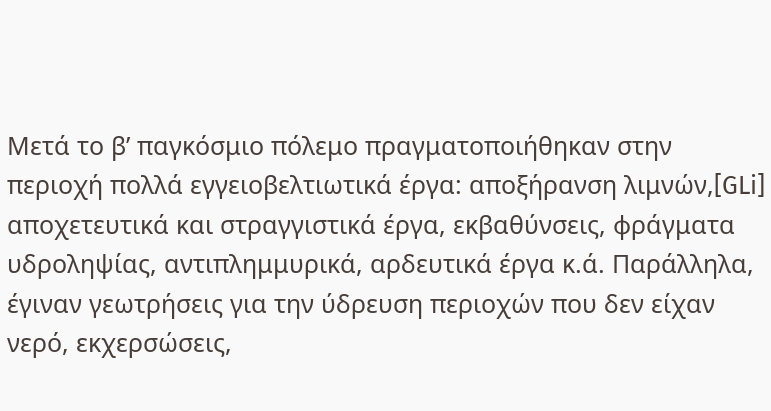Μετά το β’ παγκόσμιο πόλεμο πραγματοποιήθηκαν στην περιοχή πολλά εγγειοβελτιωτικά έργα: αποξήρανση λιμνών,[GLi] αποχετευτικά και στραγγιστικά έργα, εκβαθύνσεις, φράγματα υδροληψίας, αντιπλημμυρικά, αρδευτικά έργα κ.ά. Παράλληλα, έγιναν γεωτρήσεις για την ύδρευση περιοχών που δεν είχαν νερό, εκχερσώσεις,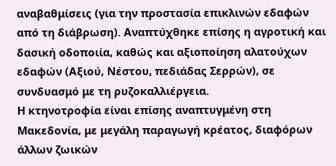αναβαθμίσεις (για την προστασία επικλινών εδαφών από τη διάβρωση). Αναπτύχθηκε επίσης η αγροτική και δασική οδοποιία, καθώς και αξιοποίηση αλατούχων εδαφών (Αξιού, Νέστου, πεδιάδας Σερρών), σε συνδυασμό με τη ρυζοκαλλιέργεια.
Η κτηνοτροφία είναι επίσης αναπτυγμένη στη Μακεδονία, με μεγάλη παραγωγή κρέατος, διαφόρων άλλων ζωικών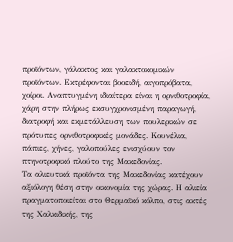προϊόντων, γάλακτος και γαλακτοκομικών προϊόντων. Εκτρέφονται βοοειδή, αιγοπρόβατα, χοίροι. Αναπτυγμένη ιδιαίτερα είναι η ορνιθοτροφία, χάρη στην πλήρως εκσυγχρονισμένη παραγωγή, διατροφή και εκμετάλλευση των πουλερικών σε πρότυπες ορνιθοτροφικές μονάδες. Κουνέλια, πάπιες, χήνες, γαλοπούλες ενισχύουν τον πτηνοτροφικό πλούτο της Μακεδονίας.
Τα αλιευτικά προϊόντα της Μακεδονίας κατέχουν αξιόλογη θέση στην οικονομία της χώρας. Η αλιεία πραγματοποιείται στο Θερμαϊκό κόλπο, στις ακτές της Χαλκιδικής, της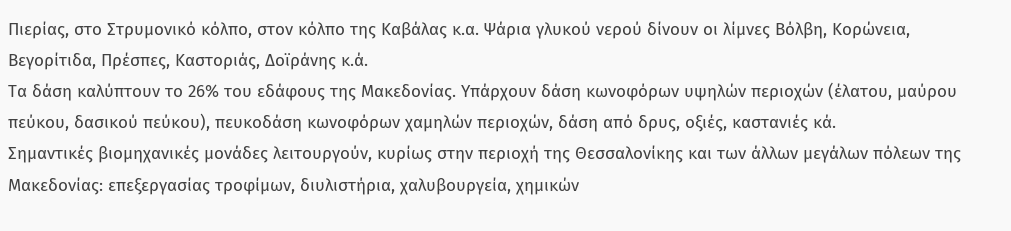Πιερίας, στο Στρυμονικό κόλπο, στον κόλπο της Καβάλας κ.α. Ψάρια γλυκού νερού δίνουν οι λίμνες Βόλβη, Κορώνεια, Βεγορίτιδα, Πρέσπες, Καστοριάς, Δοϊράνης κ.ά.
Τα δάση καλύπτουν το 26% του εδάφους της Μακεδονίας. Υπάρχουν δάση κωνοφόρων υψηλών περιοχών (έλατου, μαύρου πεύκου, δασικού πεύκου), πευκοδάση κωνοφόρων χαμηλών περιοχών, δάση από δρυς, οξιές, καστανιές κά.
Σημαντικές βιομηχανικές μονάδες λειτουργούν, κυρίως στην περιοχή της Θεσσαλονίκης και των άλλων μεγάλων πόλεων της Μακεδονίας: επεξεργασίας τροφίμων, διυλιστήρια, χαλυβουργεία, χημικών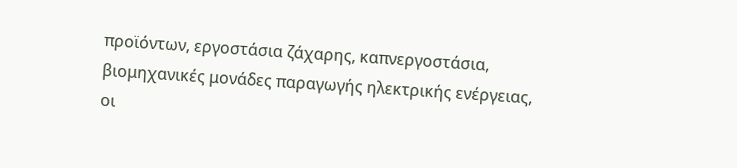προϊόντων, εργοστάσια ζάχαρης, καπνεργοστάσια, βιομηχανικές μονάδες παραγωγής ηλεκτρικής ενέργειας, οι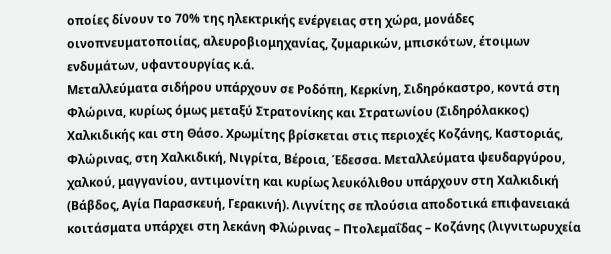οποίες δίνουν το 70% της ηλεκτρικής ενέργειας στη χώρα, μονάδες οινοπνευματοποιίας, αλευροβιομηχανίας, ζυμαρικών, μπισκότων, έτοιμων ενδυμάτων, υφαντουργίας κ.ά.
Μεταλλεύματα σιδήρου υπάρχουν σε Ροδόπη, Κερκίνη, Σιδηρόκαστρο, κοντά στη Φλώρινα, κυρίως όμως μεταξύ Στρατονίκης και Στρατωνίου (Σιδηρόλακκος) Χαλκιδικής και στη Θάσο. Χρωμίτης βρίσκεται στις περιοχές Κοζάνης, Καστοριάς, Φλώρινας, στη Χαλκιδική, Νιγρίτα, Βέροια, Έδεσσα. Μεταλλεύματα ψευδαργύρου, χαλκού, μαγγανίου, αντιμονίτη και κυρίως λευκόλιθου υπάρχουν στη Χαλκιδική (Βάβδος, Αγία Παρασκευή, Γερακινή). Λιγνίτης σε πλούσια αποδοτικά επιφανειακά κοιτάσματα υπάρχει στη λεκάνη Φλώρινας – Πτολεμαΐδας – Κοζάνης (λιγνιτωρυχεία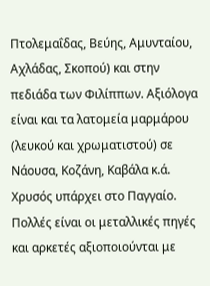Πτολεμαΐδας, Βεύης, Αμυνταίου, Αχλάδας, Σκοπού) και στην πεδιάδα των Φιλίππων. Αξιόλογα είναι και τα λατομεία μαρμάρου (λευκού και χρωματιστού) σε Νάουσα, Κοζάνη, Καβάλα κ.ά. Χρυσός υπάρχει στο Παγγαίο.
Πολλές είναι οι μεταλλικές πηγές και αρκετές αξιοποιούνται με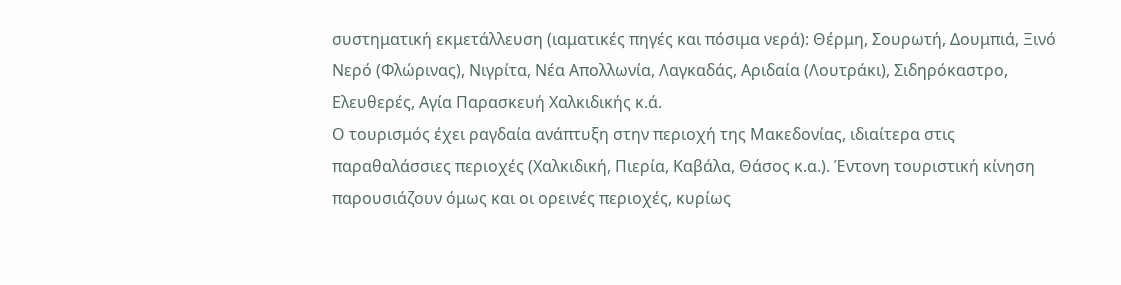συστηματική εκμετάλλευση (ιαματικές πηγές και πόσιμα νερά): Θέρμη, Σουρωτή, Δουμπιά, Ξινό Νερό (Φλώρινας), Νιγρίτα, Νέα Απολλωνία, Λαγκαδάς, Αριδαία (Λουτράκι), Σιδηρόκαστρο, Ελευθερές, Αγία Παρασκευή Χαλκιδικής κ.ά.
Ο τουρισμός έχει ραγδαία ανάπτυξη στην περιοχή της Μακεδονίας, ιδιαίτερα στις παραθαλάσσιες περιοχές (Χαλκιδική, Πιερία, Καβάλα, Θάσος κ.α.). Έντονη τουριστική κίνηση παρουσιάζουν όμως και οι ορεινές περιοχές, κυρίως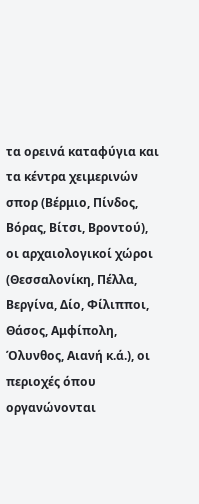τα ορεινά καταφύγια και τα κέντρα χειμερινών σπορ (Βέρμιο, Πίνδος, Βόρας, Βίτσι, Βροντού), οι αρχαιολογικοί χώροι (Θεσσαλονίκη, Πέλλα, Βεργίνα, Δίο, Φίλιπποι, Θάσος, Αμφίπολη, Όλυνθος, Αιανή κ.ά.), οι περιοχές όπου οργανώνονται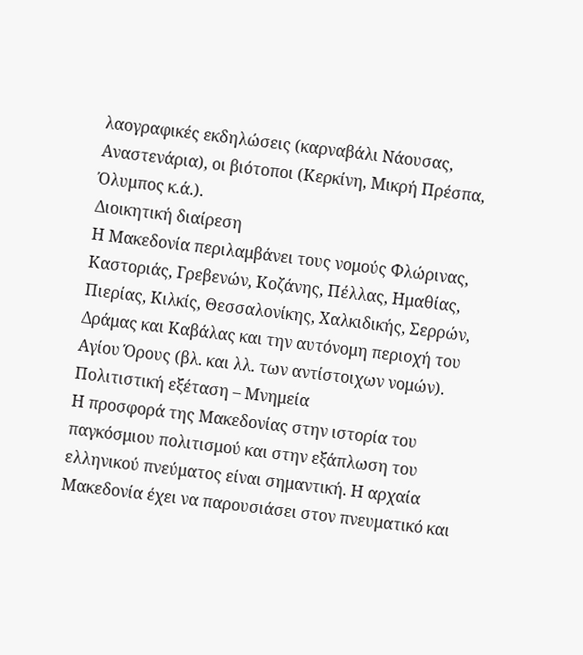λαογραφικές εκδηλώσεις (καρναβάλι Νάουσας, Αναστενάρια), οι βιότοποι (Κερκίνη, Μικρή Πρέσπα, Όλυμπος κ.ά.).
Διοικητική διαίρεση
Η Μακεδονία περιλαμβάνει τους νομούς Φλώρινας, Καστοριάς, Γρεβενών, Κοζάνης, Πέλλας, Ημαθίας, Πιερίας, Κιλκίς, Θεσσαλονίκης, Χαλκιδικής, Σερρών, Δράμας και Καβάλας και την αυτόνομη περιοχή του Αγίου Όρους (βλ. και λλ. των αντίστοιχων νομών).
Πολιτιστική εξέταση – Μνημεία
Η προσφορά της Μακεδονίας στην ιστορία του παγκόσμιου πολιτισμού και στην εξάπλωση του ελληνικού πνεύματος είναι σημαντική. Η αρχαία Μακεδονία έχει να παρουσιάσει στον πνευματικό και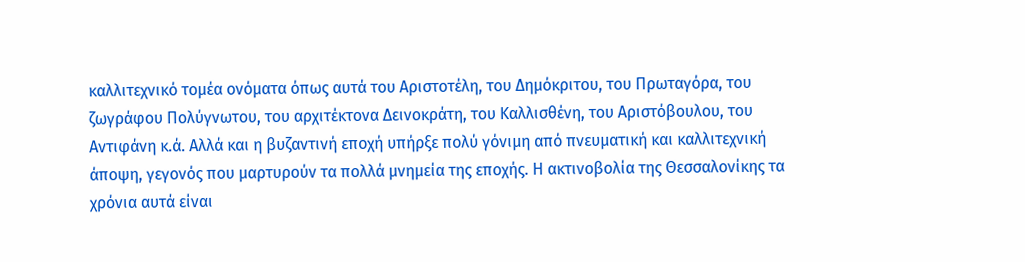καλλιτεχνικό τομέα ονόματα όπως αυτά του Αριστοτέλη, του Δημόκριτου, του Πρωταγόρα, του ζωγράφου Πολύγνωτου, του αρχιτέκτονα Δεινοκράτη, του Καλλισθένη, του Αριστόβουλου, του Αντιφάνη κ.ά. Αλλά και η βυζαντινή εποχή υπήρξε πολύ γόνιμη από πνευματική και καλλιτεχνική άποψη, γεγονός που μαρτυρούν τα πολλά μνημεία της εποχής. Η ακτινοβολία της Θεσσαλονίκης τα χρόνια αυτά είναι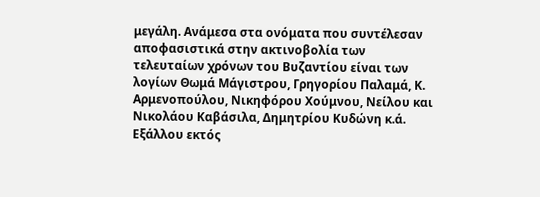μεγάλη. Ανάμεσα στα ονόματα που συντέλεσαν αποφασιστικά στην ακτινοβολία των τελευταίων χρόνων του Βυζαντίου είναι των λογίων Θωμά Μάγιστρου, Γρηγορίου Παλαμά, Κ. Αρμενοπούλου, Νικηφόρου Χούμνου, Νείλου και Νικολάου Καβάσιλα, Δημητρίου Κυδώνη κ.ά. Εξάλλου εκτός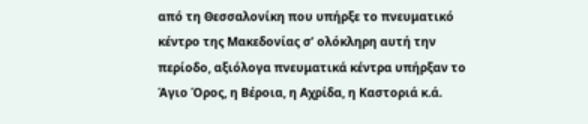από τη Θεσσαλονίκη που υπήρξε το πνευματικό κέντρο της Μακεδονίας σ’ ολόκληρη αυτή την περίοδο, αξιόλογα πνευματικά κέντρα υπήρξαν το Άγιο Όρος, η Βέροια, η Αχρίδα, η Καστοριά κ.ά.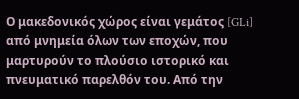Ο μακεδονικός χώρος είναι γεμάτος [GLi] από μνημεία όλων των εποχών, που μαρτυρούν το πλούσιο ιστορικό και πνευματικό παρελθόν του. Από την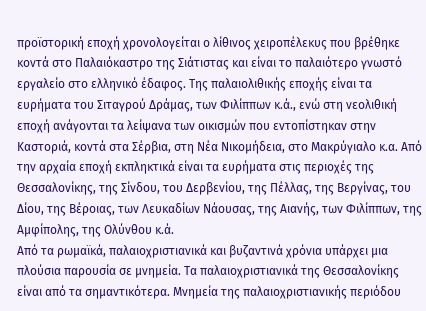προϊστορική εποχή χρονολογείται ο λίθινος χειροπέλεκυς που βρέθηκε κοντά στο Παλαιόκαστρο της Σιάτιστας και είναι το παλαιότερο γνωστό εργαλείο στο ελληνικό έδαφος. Της παλαιολιθικής εποχής είναι τα ευρήματα του Σιταγρού Δράμας, των Φιλίππων κ.ά., ενώ στη νεολιθική εποχή ανάγονται τα λείψανα των οικισμών που εντοπίστηκαν στην Καστοριά, κοντά στα Σέρβια, στη Νέα Νικομήδεια, στο Μακρύγιαλο κ.α. Από την αρχαία εποχή εκπληκτικά είναι τα ευρήματα στις περιοχές της Θεσσαλονίκης, της Σίνδου, του Δερβενίου, της Πέλλας, της Βεργίνας, του Δίου, της Βέροιας, των Λευκαδίων Νάουσας, της Αιανής, των Φιλίππων, της Αμφίπολης, της Ολύνθου κ.ά.
Από τα ρωμαϊκά, παλαιοχριστιανικά και βυζαντινά χρόνια υπάρχει μια πλούσια παρουσία σε μνημεία. Τα παλαιοχριστιανικά της Θεσσαλονίκης είναι από τα σημαντικότερα. Μνημεία της παλαιοχριστιανικής περιόδου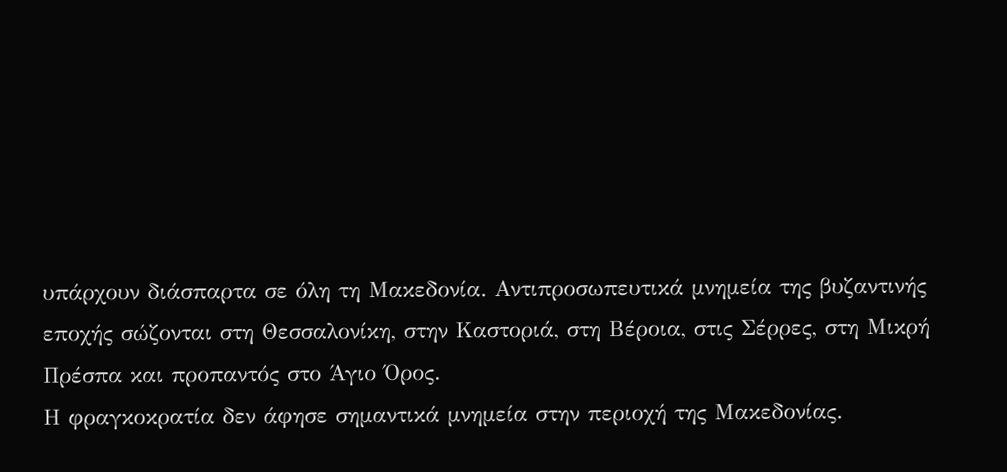υπάρχουν διάσπαρτα σε όλη τη Μακεδονία. Αντιπροσωπευτικά μνημεία της βυζαντινής εποχής σώζονται στη Θεσσαλονίκη, στην Καστοριά, στη Βέροια, στις Σέρρες, στη Μικρή Πρέσπα και προπαντός στο Άγιο Όρος.
Η φραγκοκρατία δεν άφησε σημαντικά μνημεία στην περιοχή της Μακεδονίας.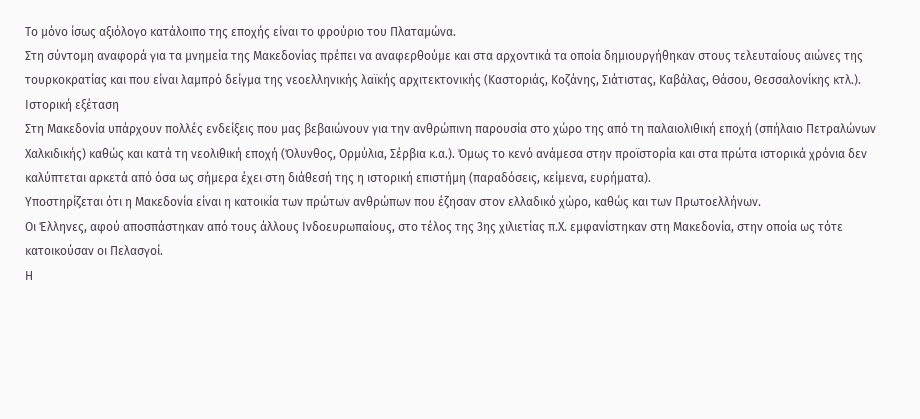Το μόνο ίσως αξιόλογο κατάλοιπο της εποχής είναι το φρούριο του Πλαταμώνα.
Στη σύντομη αναφορά για τα μνημεία της Μακεδονίας πρέπει να αναφερθούμε και στα αρχοντικά τα οποία δημιουργήθηκαν στους τελευταίους αιώνες της τουρκοκρατίας και που είναι λαμπρό δείγμα της νεοελληνικής λαϊκής αρχιτεκτονικής (Καστοριάς, Κοζάνης, Σιάτιστας, Καβάλας, Θάσου, Θεσσαλονίκης κτλ.).
Ιστορική εξέταση
Στη Μακεδονία υπάρχουν πολλές ενδείξεις που μας βεβαιώνουν για την ανθρώπινη παρουσία στο χώρο της από τη παλαιολιθική εποχή (σπήλαιο Πετραλώνων Χαλκιδικής) καθώς και κατά τη νεολιθική εποχή (Όλυνθος, Ορμύλια, Σέρβια κ.α.). Όμως το κενό ανάμεσα στην προϊστορία και στα πρώτα ιστορικά χρόνια δεν καλύπτεται αρκετά από όσα ως σήμερα έχει στη διάθεσή της η ιστορική επιστήμη (παραδόσεις, κείμενα, ευρήματα).
Υποστηρίζεται ότι η Μακεδονία είναι η κατοικία των πρώτων ανθρώπων που έζησαν στον ελλαδικό χώρο, καθώς και των Πρωτοελλήνων.
Οι Έλληνες, αφού αποσπάστηκαν από τους άλλους Ινδοευρωπαίους, στο τέλος της 3ης χιλιετίας π.Χ. εμφανίστηκαν στη Μακεδονία, στην οποία ως τότε κατοικούσαν οι Πελασγοί.
Η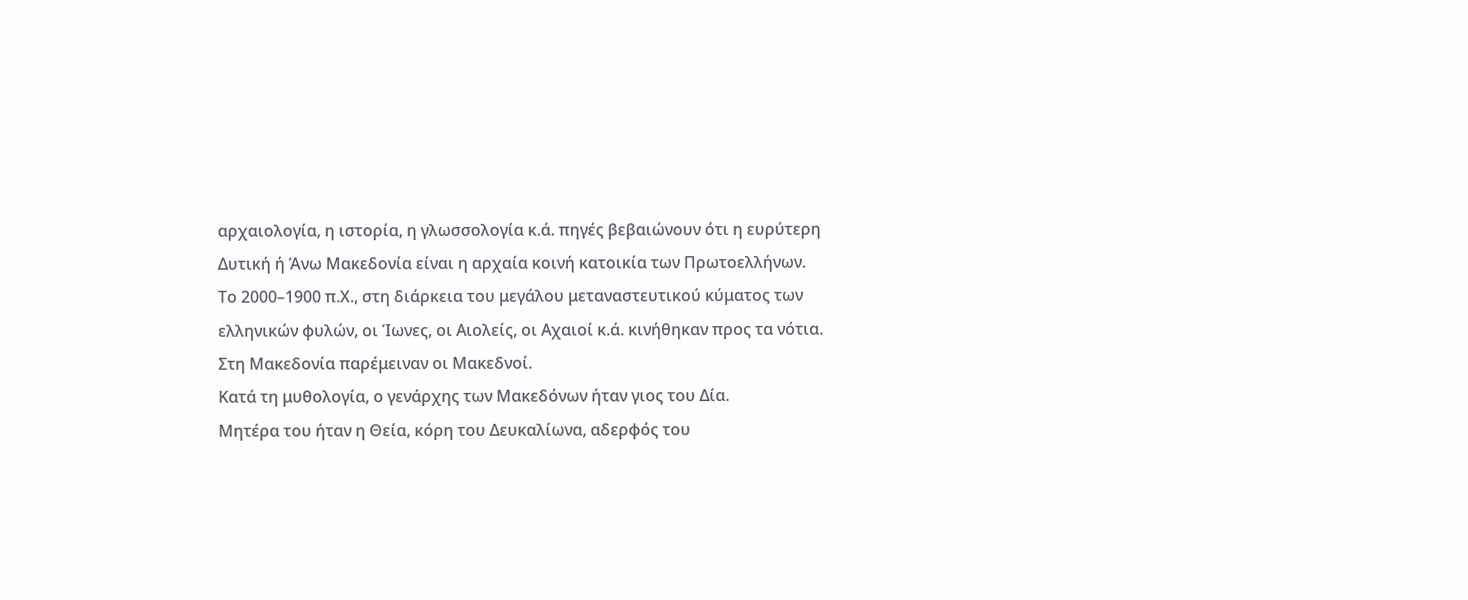αρχαιολογία, η ιστορία, η γλωσσολογία κ.ά. πηγές βεβαιώνουν ότι η ευρύτερη Δυτική ή Άνω Μακεδονία είναι η αρχαία κοινή κατοικία των Πρωτοελλήνων.
Το 2000–1900 π.Χ., στη διάρκεια του μεγάλου μεταναστευτικού κύματος των ελληνικών φυλών, οι Ίωνες, οι Αιολείς, οι Αχαιοί κ.ά. κινήθηκαν προς τα νότια.
Στη Μακεδονία παρέμειναν οι Μακεδνοί.
Κατά τη μυθολογία, ο γενάρχης των Μακεδόνων ήταν γιος του Δία.
Μητέρα του ήταν η Θεία, κόρη του Δευκαλίωνα, αδερφός του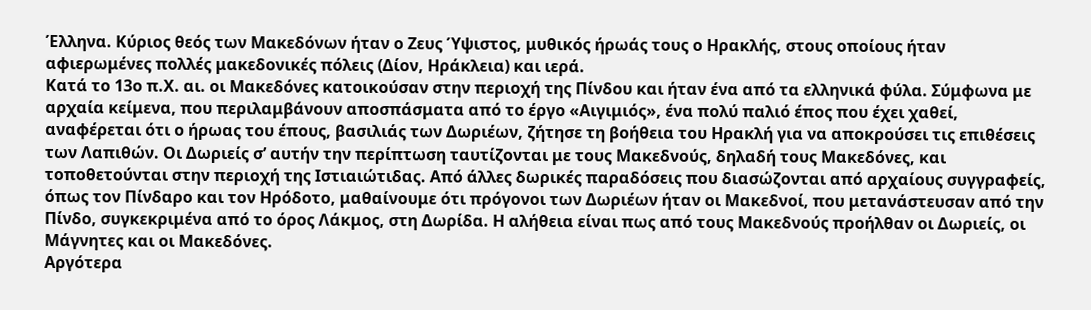Έλληνα. Κύριος θεός των Μακεδόνων ήταν ο Ζευς Ύψιστος, μυθικός ήρωάς τους ο Ηρακλής, στους οποίους ήταν αφιερωμένες πολλές μακεδονικές πόλεις (Δίον, Ηράκλεια) και ιερά.
Κατά το 13ο π.Χ. αι. οι Μακεδόνες κατοικούσαν στην περιοχή της Πίνδου και ήταν ένα από τα ελληνικά φύλα. Σύμφωνα με αρχαία κείμενα, που περιλαμβάνουν αποσπάσματα από το έργο «Αιγιμιός», ένα πολύ παλιό έπος που έχει χαθεί, αναφέρεται ότι ο ήρωας του έπους, βασιλιάς των Δωριέων, ζήτησε τη βοήθεια του Ηρακλή για να αποκρούσει τις επιθέσεις των Λαπιθών. Οι Δωριείς σ’ αυτήν την περίπτωση ταυτίζονται με τους Μακεδνούς, δηλαδή τους Μακεδόνες, και τοποθετούνται στην περιοχή της Ιστιαιώτιδας. Από άλλες δωρικές παραδόσεις που διασώζονται από αρχαίους συγγραφείς, όπως τον Πίνδαρο και τον Ηρόδοτο, μαθαίνουμε ότι πρόγονοι των Δωριέων ήταν οι Μακεδνοί, που μετανάστευσαν από την Πίνδο, συγκεκριμένα από το όρος Λάκμος, στη Δωρίδα. Η αλήθεια είναι πως από τους Μακεδνούς προήλθαν οι Δωριείς, οι Μάγνητες και οι Μακεδόνες.
Αργότερα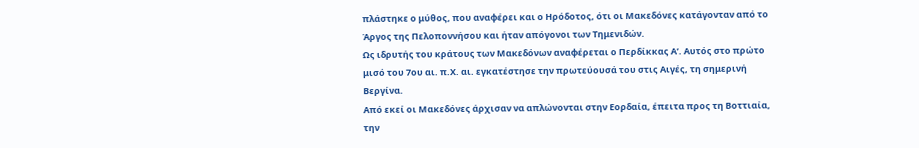πλάστηκε ο μύθος, που αναφέρει και ο Ηρόδοτος, ότι οι Μακεδόνες κατάγονταν από το Άργος της Πελοποννήσου και ήταν απόγονοι των Τημενιδών.
Ως ιδρυτής του κράτους των Μακεδόνων αναφέρεται ο Περδίκκας Α’. Αυτός στο πρώτο μισό του 7ου αι. π.Χ. αι. εγκατέστησε την πρωτεύουσά του στις Αιγές, τη σημερινή Βεργίνα.
Από εκεί οι Μακεδόνες άρχισαν να απλώνονται στην Εορδαία, έπειτα προς τη Βοττιαία, την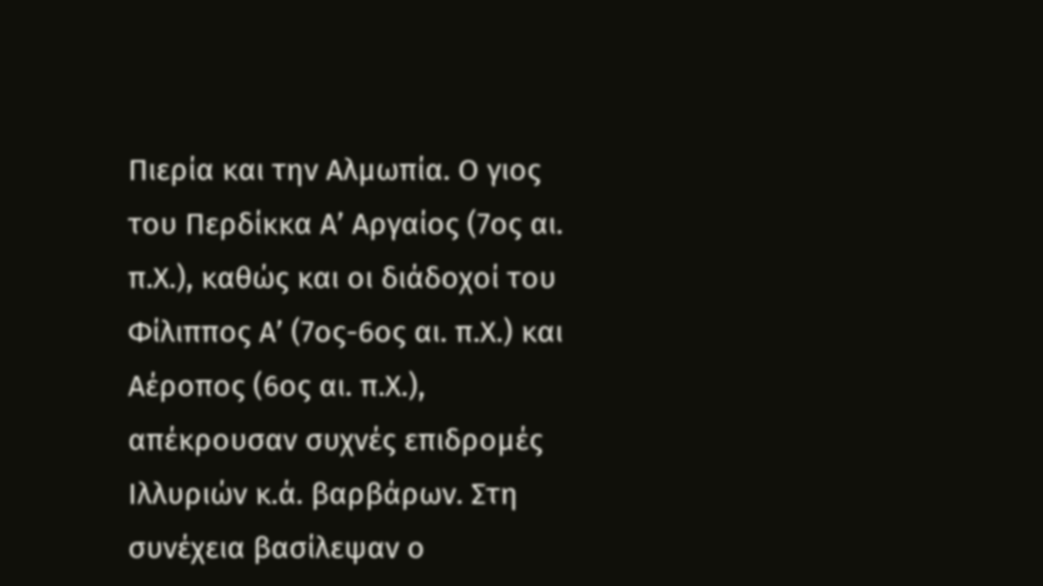Πιερία και την Αλμωπία. Ο γιος του Περδίκκα Α’ Αργαίος (7ος αι. π.Χ.), καθώς και οι διάδοχοί του Φίλιππος Α’ (7ος-6ος αι. π.Χ.) και Αέροπος (6ος αι. π.Χ.), απέκρουσαν συχνές επιδρομές Ιλλυριών κ.ά. βαρβάρων. Στη συνέχεια βασίλεψαν ο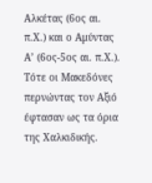Αλκέτας (6ος αι. π.Χ.) και ο Αμύντας Α’ (6ος-5ος αι. π.Χ.). Τότε οι Μακεδόνες περνώντας τον Αξιό έφτασαν ως τα όρια της Χαλκιδικής.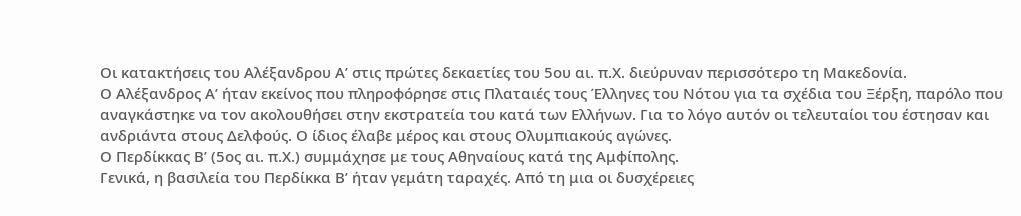Οι κατακτήσεις του Αλέξανδρου Α’ στις πρώτες δεκαετίες του 5ου αι. π.Χ. διεύρυναν περισσότερο τη Μακεδονία.
Ο Αλέξανδρος Α’ ήταν εκείνος που πληροφόρησε στις Πλαταιές τους Έλληνες του Νότου για τα σχέδια του Ξέρξη, παρόλο που αναγκάστηκε να τον ακολουθήσει στην εκστρατεία του κατά των Ελλήνων. Για το λόγο αυτόν οι τελευταίοι του έστησαν και ανδριάντα στους Δελφούς. Ο ίδιος έλαβε μέρος και στους Ολυμπιακούς αγώνες.
Ο Περδίκκας Β’ (5ος αι. π.Χ.) συμμάχησε με τους Αθηναίους κατά της Αμφίπολης.
Γενικά, η βασιλεία του Περδίκκα Β’ ήταν γεμάτη ταραχές. Από τη μια οι δυσχέρειες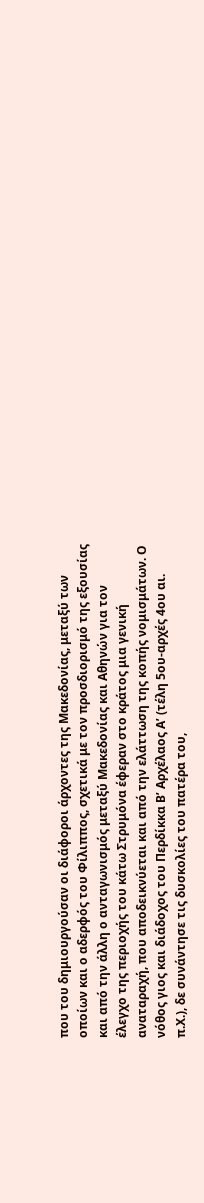που του δημιουργούσαν οι διάφοροι άρχοντες της Μακεδονίας, μεταξύ των οποίων και ο αδερφός του Φίλιππος, σχετικά με τον προσδιορισμό της εξουσίας και από την άλλη ο ανταγωνισμός μεταξύ Μακεδονίας και Αθηνών για τον έλεγχο της περιοχής του κάτω Στρυμόνα έφεραν στο κράτος μια γενική αναταραχή, που αποδεικνύεται και από την ελάττωση της κοπής νομισμάτων. Ο νόθος γιος και διάδοχος του Περδίκκα Β’ Αρχέλαος Α’ (τέλη 5ου-αρχές 4ου αι. π.Χ.), δε συνάντησε τις δυσκολίες του πατέρα του,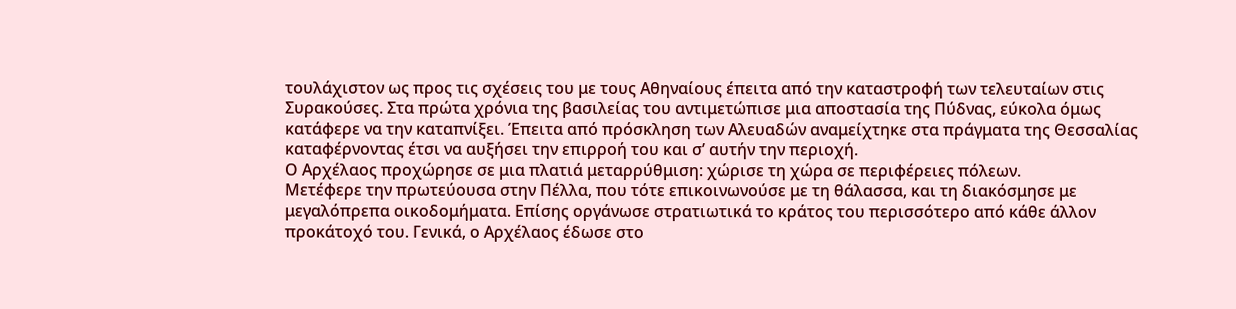τουλάχιστον ως προς τις σχέσεις του με τους Αθηναίους έπειτα από την καταστροφή των τελευταίων στις Συρακούσες. Στα πρώτα χρόνια της βασιλείας του αντιμετώπισε μια αποστασία της Πύδνας, εύκολα όμως κατάφερε να την καταπνίξει. Έπειτα από πρόσκληση των Αλευαδών αναμείχτηκε στα πράγματα της Θεσσαλίας καταφέρνοντας έτσι να αυξήσει την επιρροή του και σ’ αυτήν την περιοχή.
Ο Αρχέλαος προχώρησε σε μια πλατιά μεταρρύθμιση: χώρισε τη χώρα σε περιφέρειες πόλεων.
Μετέφερε την πρωτεύουσα στην Πέλλα, που τότε επικοινωνούσε με τη θάλασσα, και τη διακόσμησε με μεγαλόπρεπα οικοδομήματα. Επίσης οργάνωσε στρατιωτικά το κράτος του περισσότερο από κάθε άλλον προκάτοχό του. Γενικά, ο Αρχέλαος έδωσε στο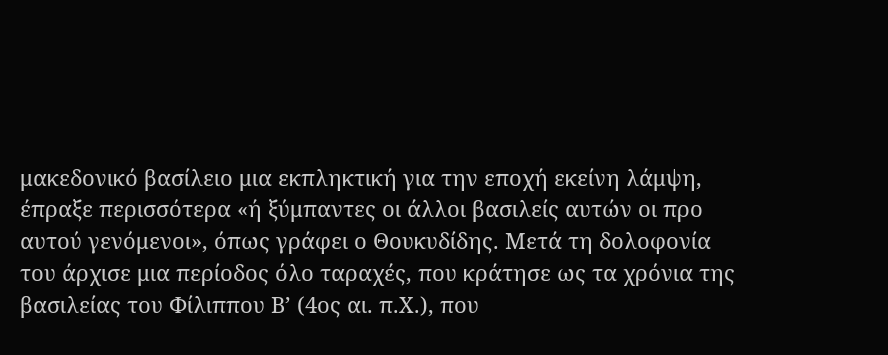μακεδονικό βασίλειο μια εκπληκτική για την εποχή εκείνη λάμψη, έπραξε περισσότερα «ή ξύμπαντες οι άλλοι βασιλείς αυτών οι προ αυτού γενόμενοι», όπως γράφει ο Θουκυδίδης. Μετά τη δολοφονία του άρχισε μια περίοδος όλο ταραχές, που κράτησε ως τα χρόνια της βασιλείας του Φίλιππου Β’ (4ος αι. π.Χ.), που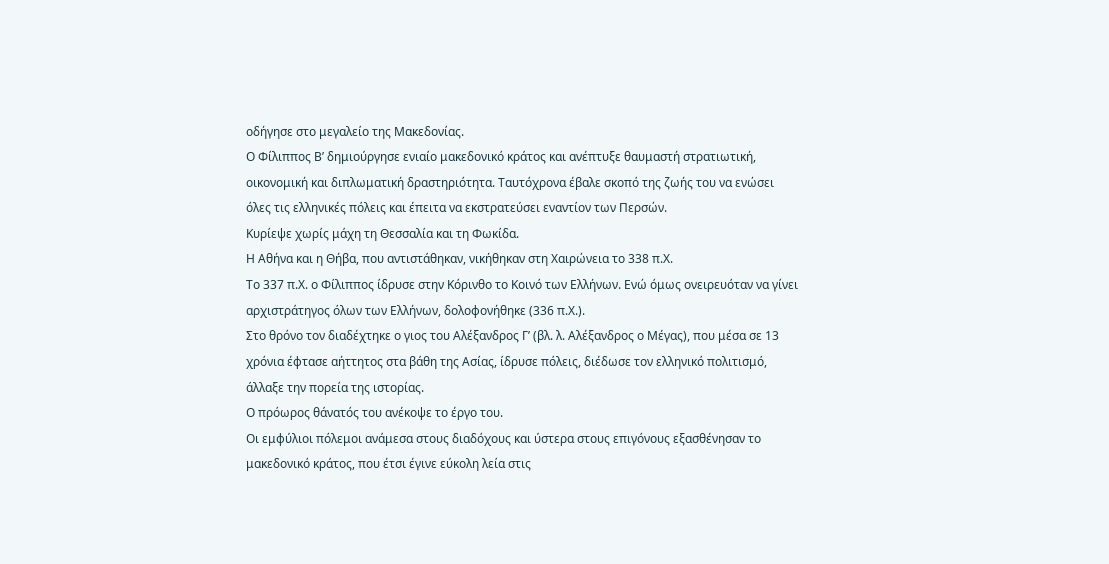οδήγησε στο μεγαλείο της Μακεδονίας.
Ο Φίλιππος Β’ δημιούργησε ενιαίο μακεδονικό κράτος και ανέπτυξε θαυμαστή στρατιωτική, οικονομική και διπλωματική δραστηριότητα. Ταυτόχρονα έβαλε σκοπό της ζωής του να ενώσει όλες τις ελληνικές πόλεις και έπειτα να εκστρατεύσει εναντίον των Περσών.
Κυρίεψε χωρίς μάχη τη Θεσσαλία και τη Φωκίδα.
Η Αθήνα και η Θήβα, που αντιστάθηκαν, νικήθηκαν στη Χαιρώνεια το 338 π.Χ.
Το 337 π.Χ. ο Φίλιππος ίδρυσε στην Κόρινθο το Κοινό των Ελλήνων. Ενώ όμως ονειρευόταν να γίνει αρχιστράτηγος όλων των Ελλήνων, δολοφονήθηκε (336 π.Χ.).
Στο θρόνο τον διαδέχτηκε ο γιος του Αλέξανδρος Γ’ (βλ. λ. Αλέξανδρος ο Μέγας), που μέσα σε 13 χρόνια έφτασε αήττητος στα βάθη της Ασίας, ίδρυσε πόλεις, διέδωσε τον ελληνικό πολιτισμό, άλλαξε την πορεία της ιστορίας.
Ο πρόωρος θάνατός του ανέκοψε το έργο του.
Οι εμφύλιοι πόλεμοι ανάμεσα στους διαδόχους και ύστερα στους επιγόνους εξασθένησαν το μακεδονικό κράτος, που έτσι έγινε εύκολη λεία στις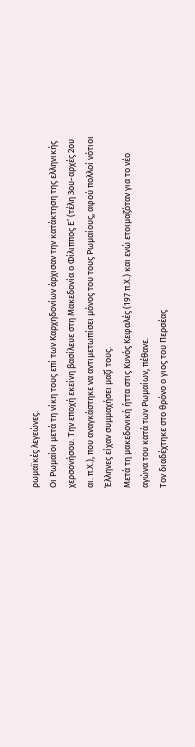ρωμαϊκές λεγεώνες.
Οι Ρωμαίοι μετά τη νίκη τους επί των Καρχηδονίων άρχισαν την κατάκτηση της ελληνικής χερσονήσου. Την εποχή εκείνη βασίλευε στη Μακεδονία ο Φίλιππος Ε’ (τέλη 3ου-αρχές 2ου αι. π.Χ.), που αναγκάστηκε να αντιμετωπίσει μόνος του τους Ρωμαίους, αφού πολλοί νότιοι Έλληνες είχαν συμμαχήσει μαζί τους.
Μετά τη μακεδονική ήττα στις Κυνός Κεφαλές (197 π.Χ.) και ενώ ετοιμαζόταν για το νέο αγώνα του κατά των Ρωμαίων, πέθανε.
Τον διαδέχτηκε στο θρόνο ο γιος του Περσέας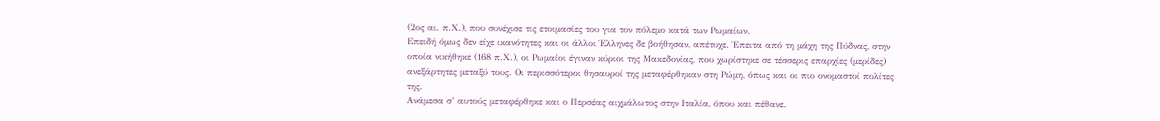(2ος αι. π.Χ.), που συνέχισε τις ετοιμασίες του για τον πόλεμο κατά των Ρωμαίων.
Επειδή όμως δεν είχε ικανότητες και οι άλλοι Έλληνες δε βοήθησαν, απέτυχε. Έπειτα από τη μάχη της Πύδνας, στην οποία νικήθηκε (168 π.Χ.), οι Ρωμαίοι έγιναν κύριοι της Μακεδονίας, που χωρίστηκε σε τέσσερις επαρχίες (μερίδες) ανεξάρτητες μεταξύ τους. Οι περισσότεροι θησαυροί της μεταφέρθηκαν στη Ρώμη, όπως και οι πιο ονομαστοί πολίτες της.
Ανάμεσα σ’ αυτούς μεταφέρθηκε και ο Περσέας αιχμάλωτος στην Ιταλία, όπου και πέθανε.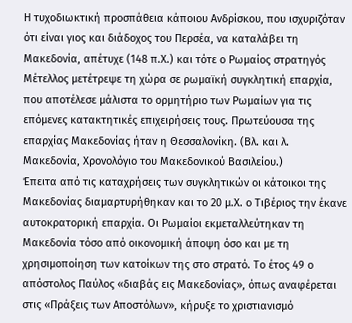Η τυχοδιωκτική προσπάθεια κάποιου Ανδρίσκου, που ισχυριζόταν ότι είναι γιος και διάδοχος του Περσέα, να καταλάβει τη Μακεδονία, απέτυχε (148 π.Χ.) και τότε ο Ρωμαίος στρατηγός Μέτελλος μετέτρεψε τη χώρα σε ρωμαϊκή συγκλητική επαρχία, που αποτέλεσε μάλιστα το ορμητήριο των Ρωμαίων για τις επόμενες κατακτητικές επιχειρήσεις τους. Πρωτεύουσα της επαρχίας Μακεδονίας ήταν η Θεσσαλονίκη. (Βλ. και λ. Μακεδονία, Χρονολόγιο του Μακεδονικού Βασιλείου.)
Έπειτα από τις καταχρήσεις των συγκλητικών οι κάτοικοι της Μακεδονίας διαμαρτυρήθηκαν και το 20 μ.Χ. ο Τιβέριος την έκανε αυτοκρατορική επαρχία. Οι Ρωμαίοι εκμεταλλεύτηκαν τη Μακεδονία τόσο από οικονομική άποψη όσο και με τη χρησιμοποίηση των κατοίκων της στο στρατό. Το έτος 49 ο απόστολος Παύλος «διαβάς εις Μακεδονίας», όπως αναφέρεται στις «Πράξεις των Αποστόλων», κήρυξε το χριστιανισμό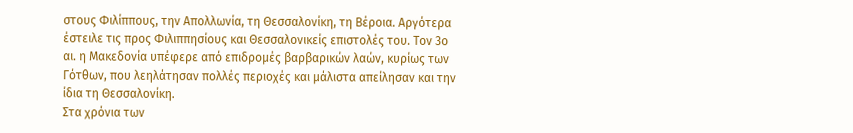στους Φιλίππους, την Απολλωνία, τη Θεσσαλονίκη, τη Βέροια. Αργότερα έστειλε τις προς Φιλιππησίους και Θεσσαλονικείς επιστολές του. Τον 3ο αι. η Μακεδονία υπέφερε από επιδρομές βαρβαρικών λαών, κυρίως των Γότθων, που λεηλάτησαν πολλές περιοχές και μάλιστα απείλησαν και την ίδια τη Θεσσαλονίκη.
Στα χρόνια των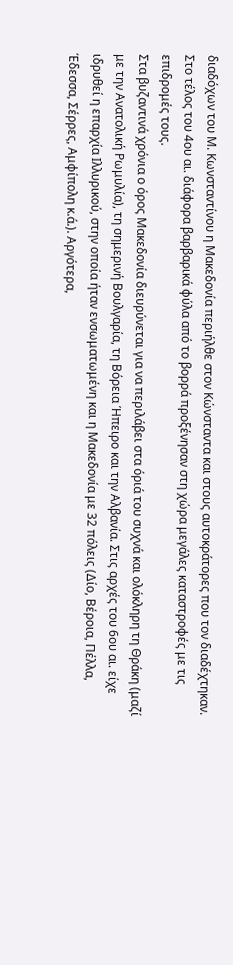διαδόχων του Μ. Κωνσταντίνου η Μακεδονία περιήλθε στον Κώνσταντα και στους αυτοκράτορες που τον διαδέχτηκαν. Στο τέλος του 4ου αι. διάφορα βαρβαρικά φύλα από το βορρά προξένησαν στη χώρα μεγάλες καταστροφές με τις επιδρομές τους.
Στα βυζαντινά χρόνια ο όρος Μακεδονία διευρύνεται για να περιλάβει στα όριά του συχνά και ολόκληρη τη Θράκη (μαζί με την Ανατολική Ρωμυλία), τη σημερινή Βουλγαρία, τη Βόρεια Ήπειρο και την Αλβανία. Στις αρχές του 6ου αι. είχε ιδρυθεί η επαρχία Ιλλυρικού, στην οποία ήταν ενσωματωμένη και η Μακεδονία με 32 πόλεις (Δίο, Βέροια, Πέλλα, Έδεσσα, Σέρρες, Αμφίπολη κ.ά.). Αργότερα,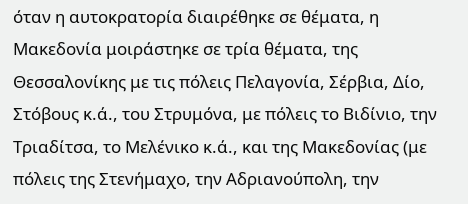όταν η αυτοκρατορία διαιρέθηκε σε θέματα, η Μακεδονία μοιράστηκε σε τρία θέματα, της Θεσσαλονίκης με τις πόλεις Πελαγονία, Σέρβια, Δίο, Στόβους κ.ά., του Στρυμόνα, με πόλεις το Βιδίνιο, την Τριαδίτσα, το Μελένικο κ.ά., και της Μακεδονίας (με πόλεις της Στενήμαχο, την Αδριανούπολη, την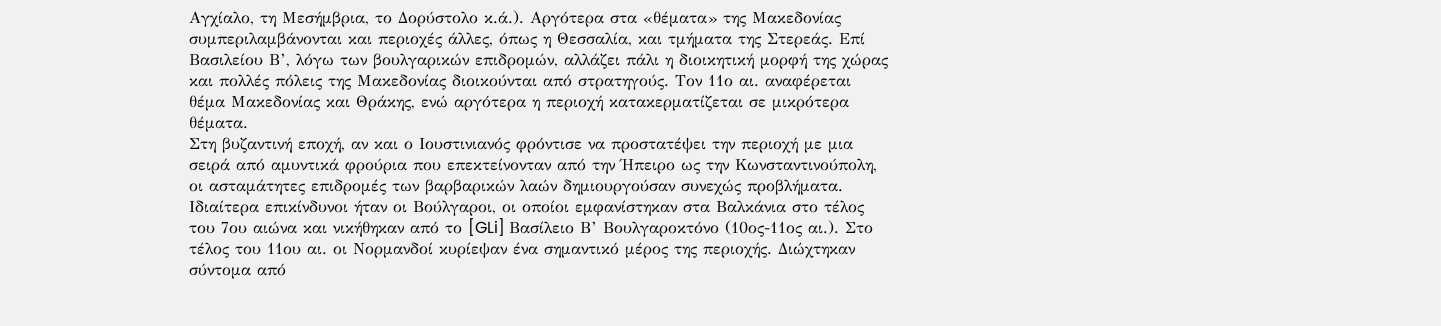Αγχίαλο, τη Μεσήμβρια, το Δορύστολο κ.ά.). Αργότερα στα «θέματα» της Μακεδονίας συμπεριλαμβάνονται και περιοχές άλλες, όπως η Θεσσαλία, και τμήματα της Στερεάς. Επί Βασιλείου Β’, λόγω των βουλγαρικών επιδρομών, αλλάζει πάλι η διοικητική μορφή της χώρας και πολλές πόλεις της Μακεδονίας διοικούνται από στρατηγούς. Τον 11ο αι. αναφέρεται θέμα Μακεδονίας και Θράκης, ενώ αργότερα η περιοχή κατακερματίζεται σε μικρότερα θέματα.
Στη βυζαντινή εποχή, αν και ο Ιουστινιανός φρόντισε να προστατέψει την περιοχή με μια σειρά από αμυντικά φρούρια που επεκτείνονταν από την Ήπειρο ως την Κωνσταντινούπολη, οι ασταμάτητες επιδρομές των βαρβαρικών λαών δημιουργούσαν συνεχώς προβλήματα. Ιδιαίτερα επικίνδυνοι ήταν οι Βούλγαροι, οι οποίοι εμφανίστηκαν στα Βαλκάνια στο τέλος του 7ου αιώνα και νικήθηκαν από το [GLi] Βασίλειο Β’ Βουλγαροκτόνο (10ος-11ος αι.). Στο τέλος του 11ου αι. οι Νορμανδοί κυρίεψαν ένα σημαντικό μέρος της περιοχής. Διώχτηκαν σύντομα από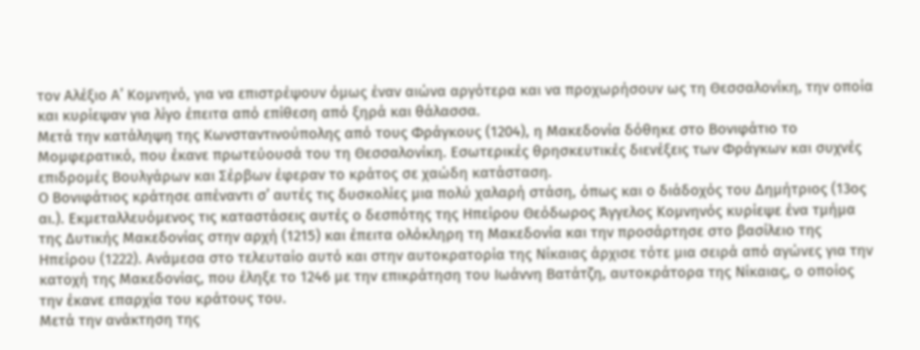τον Αλέξιο Α’ Κομνηνό, για να επιστρέψουν όμως έναν αιώνα αργότερα και να προχωρήσουν ως τη Θεσσαλονίκη, την οποία και κυρίεψαν για λίγο έπειτα από επίθεση από ξηρά και θάλασσα.
Μετά την κατάληψη της Κωνσταντινούπολης από τους Φράγκους (1204), η Μακεδονία δόθηκε στο Βονιφάτιο το Μομφερατικό, που έκανε πρωτεύουσά του τη Θεσσαλονίκη. Εσωτερικές θρησκευτικές διενέξεις των Φράγκων και συχνές επιδρομές Βουλγάρων και Σέρβων έφεραν το κράτος σε χαώδη κατάσταση.
Ο Βονιφάτιος κράτησε απέναντι σ’ αυτές τις δυσκολίες μια πολύ χαλαρή στάση, όπως και ο διάδοχός του Δημήτριος (13ος αι.). Εκμεταλλευόμενος τις καταστάσεις αυτές ο δεσπότης της Ηπείρου Θεόδωρος Άγγελος Κομνηνός κυρίεψε ένα τμήμα της Δυτικής Μακεδονίας στην αρχή (1215) και έπειτα ολόκληρη τη Μακεδονία και την προσάρτησε στο βασίλειο της Ηπείρου (1222). Ανάμεσα στο τελευταίο αυτό και στην αυτοκρατορία της Νίκαιας άρχισε τότε μια σειρά από αγώνες για την κατοχή της Μακεδονίας, που έληξε το 1246 με την επικράτηση του Ιωάννη Βατάτζη, αυτοκράτορα της Νίκαιας, ο οποίος την έκανε επαρχία του κράτους του.
Μετά την ανάκτηση της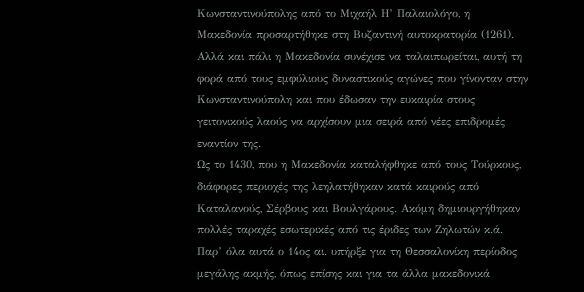Κωνσταντινούπολης από το Μιχαήλ Η’ Παλαιολόγο, η Μακεδονία προσαρτήθηκε στη Βυζαντινή αυτοκρατορία (1261). Αλλά και πάλι η Μακεδονία συνέχισε να ταλαιπωρείται, αυτή τη φορά από τους εμφύλιους δυναστικούς αγώνες που γίνονταν στην Κωνσταντινούπολη και που έδωσαν την ευκαιρία στους γειτονικούς λαούς να αρχίσουν μια σειρά από νέες επιδρομές εναντίον της.
Ως το 1430, που η Μακεδονία καταλήφθηκε από τους Τούρκους, διάφορες περιοχές της λεηλατήθηκαν κατά καιρούς από Καταλανούς, Σέρβους και Βουλγάρους. Ακόμη δημιουργήθηκαν πολλές ταραχές εσωτερικές από τις έριδες των Ζηλωτών κ.ά. Παρ’ όλα αυτά ο 14ος αι. υπήρξε για τη Θεσσαλονίκη περίοδος μεγάλης ακμής, όπως επίσης και για τα άλλα μακεδονικά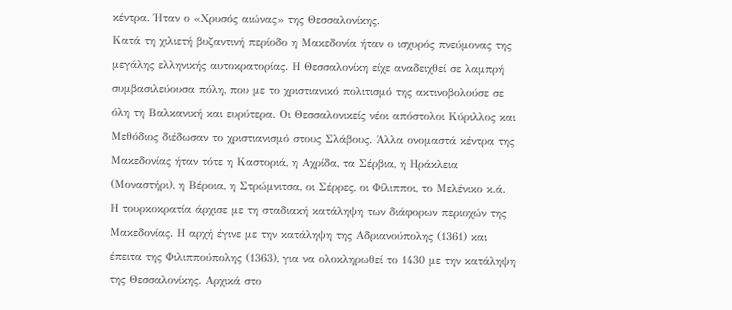κέντρα. Ήταν ο «Χρυσός αιώνας» της Θεσσαλονίκης.
Κατά τη χιλιετή βυζαντινή περίοδο η Μακεδονία ήταν ο ισχυρός πνεύμονας της μεγάλης ελληνικής αυτοκρατορίας. Η Θεσσαλονίκη είχε αναδειχθεί σε λαμπρή συμβασιλεύουσα πόλη, που με το χριστιανικό πολιτισμό της ακτινοβολούσε σε όλη τη Βαλκανική και ευρύτερα. Οι Θεσσαλονικείς νέοι απόστολοι Κύριλλος και Μεθόδιος διέδωσαν το χριστιανισμό στους Σλάβους. Άλλα ονομαστά κέντρα της Μακεδονίας ήταν τότε η Καστοριά, η Αχρίδα, τα Σέρβια, η Ηράκλεια (Μοναστήρι), η Βέροια, η Στρώμνιτσα, οι Σέρρες, οι Φίλιπποι, το Μελένικο κ.ά.
Η τουρκοκρατία άρχισε με τη σταδιακή κατάληψη των διάφορων περιοχών της Μακεδονίας. Η αρχή έγινε με την κατάληψη της Αδριανούπολης (1361) και έπειτα της Φιλιππούπολης (1363), για να ολοκληρωθεί το 1430 με την κατάληψη της Θεσσαλονίκης. Αρχικά στο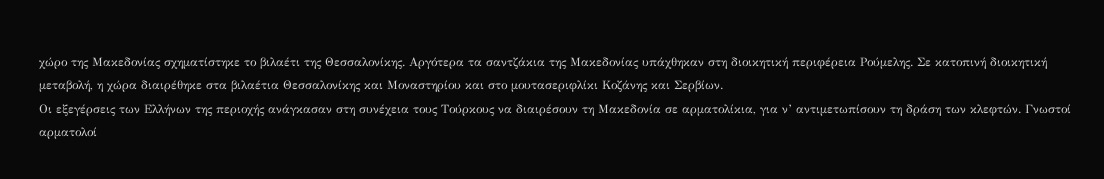χώρο της Μακεδονίας σχηματίστηκε το βιλαέτι της Θεσσαλονίκης. Αργότερα τα σαντζάκια της Μακεδονίας υπάχθηκαν στη διοικητική περιφέρεια Ρούμελης. Σε κατοπινή διοικητική μεταβολή, η χώρα διαιρέθηκε στα βιλαέτια Θεσσαλονίκης και Μοναστηρίου και στο μουτασεριφλίκι Κοζάνης και Σερβίων.
Οι εξεγέρσεις των Ελλήνων της περιοχής ανάγκασαν στη συνέχεια τους Τούρκους να διαιρέσουν τη Μακεδονία σε αρματολίκια, για ν’ αντιμετωπίσουν τη δράση των κλεφτών. Γνωστοί αρματολοί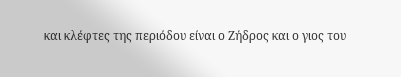και κλέφτες της περιόδου είναι ο Ζήδρος και ο γιος του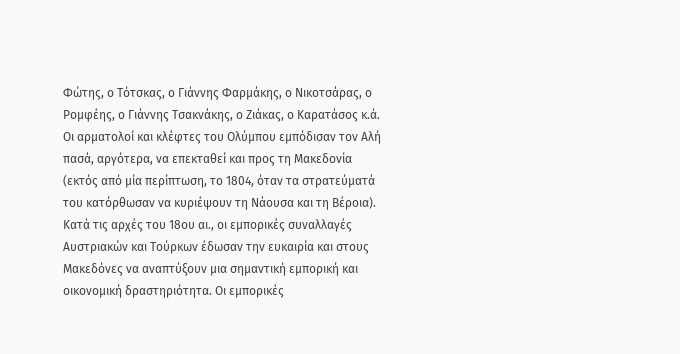Φώτης, ο Τότσκας, ο Γιάννης Φαρμάκης, ο Νικοτσάρας, ο Ρομφέης, ο Γιάννης Τσακνάκης, ο Ζιάκας, ο Καρατάσος κ.ά. Οι αρματολοί και κλέφτες του Ολύμπου εμπόδισαν τον Αλή πασά, αργότερα, να επεκταθεί και προς τη Μακεδονία (εκτός από μία περίπτωση, το 1804, όταν τα στρατεύματά του κατόρθωσαν να κυριέψουν τη Νάουσα και τη Βέροια).
Κατά τις αρχές του 18ου αι., οι εμπορικές συναλλαγές Αυστριακών και Τούρκων έδωσαν την ευκαιρία και στους Μακεδόνες να αναπτύξουν μια σημαντική εμπορική και οικονομική δραστηριότητα. Οι εμπορικές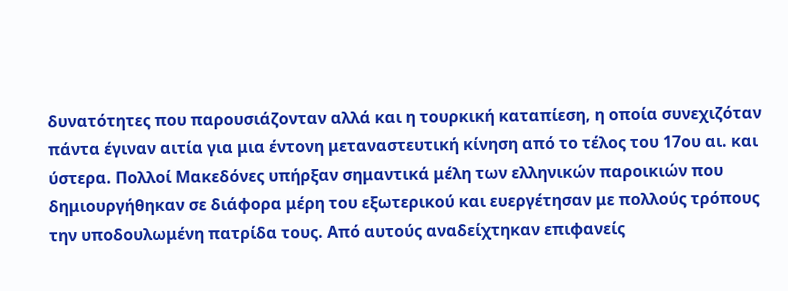δυνατότητες που παρουσιάζονταν αλλά και η τουρκική καταπίεση, η οποία συνεχιζόταν πάντα έγιναν αιτία για μια έντονη μεταναστευτική κίνηση από το τέλος του 17ου αι. και ύστερα. Πολλοί Μακεδόνες υπήρξαν σημαντικά μέλη των ελληνικών παροικιών που δημιουργήθηκαν σε διάφορα μέρη του εξωτερικού και ευεργέτησαν με πολλούς τρόπους την υποδουλωμένη πατρίδα τους. Από αυτούς αναδείχτηκαν επιφανείς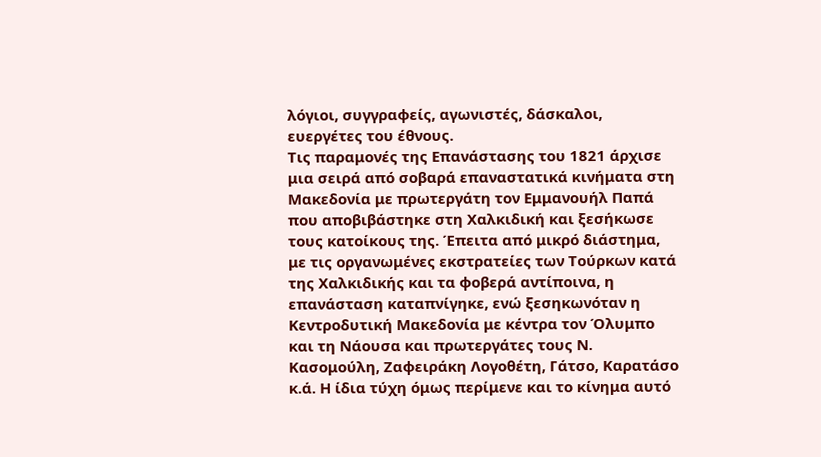λόγιοι, συγγραφείς, αγωνιστές, δάσκαλοι, ευεργέτες του έθνους.
Τις παραμονές της Επανάστασης του 1821 άρχισε μια σειρά από σοβαρά επαναστατικά κινήματα στη Μακεδονία με πρωτεργάτη τον Εμμανουήλ Παπά που αποβιβάστηκε στη Χαλκιδική και ξεσήκωσε τους κατοίκους της. Έπειτα από μικρό διάστημα, με τις οργανωμένες εκστρατείες των Τούρκων κατά της Χαλκιδικής και τα φοβερά αντίποινα, η επανάσταση καταπνίγηκε, ενώ ξεσηκωνόταν η Κεντροδυτική Μακεδονία με κέντρα τον Όλυμπο και τη Νάουσα και πρωτεργάτες τους Ν. Κασομούλη, Ζαφειράκη Λογοθέτη, Γάτσο, Καρατάσο κ.ά. Η ίδια τύχη όμως περίμενε και το κίνημα αυτό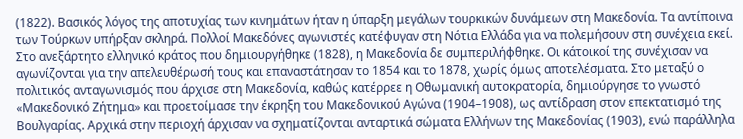(1822). Βασικός λόγος της αποτυχίας των κινημάτων ήταν η ύπαρξη μεγάλων τουρκικών δυνάμεων στη Μακεδονία. Τα αντίποινα των Τούρκων υπήρξαν σκληρά. Πολλοί Μακεδόνες αγωνιστές κατέφυγαν στη Νότια Ελλάδα για να πολεμήσουν στη συνέχεια εκεί.
Στο ανεξάρτητο ελληνικό κράτος που δημιουργήθηκε (1828), η Μακεδονία δε συμπεριλήφθηκε. Οι κάτοικοί της συνέχισαν να αγωνίζονται για την απελευθέρωσή τους και επαναστάτησαν το 1854 και το 1878, χωρίς όμως αποτελέσματα. Στο μεταξύ ο πολιτικός ανταγωνισμός που άρχισε στη Μακεδονία, καθώς κατέρρεε η Οθωμανική αυτοκρατορία, δημιούργησε το γνωστό «Μακεδονικό Ζήτημα» και προετοίμασε την έκρηξη του Μακεδονικού Αγώνα (1904–1908), ως αντίδραση στον επεκτατισμό της Βουλγαρίας. Αρχικά στην περιοχή άρχισαν να σχηματίζονται ανταρτικά σώματα Ελλήνων της Μακεδονίας (1903), ενώ παράλληλα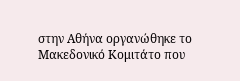στην Αθήνα οργανώθηκε το Μακεδονικό Κομιτάτο που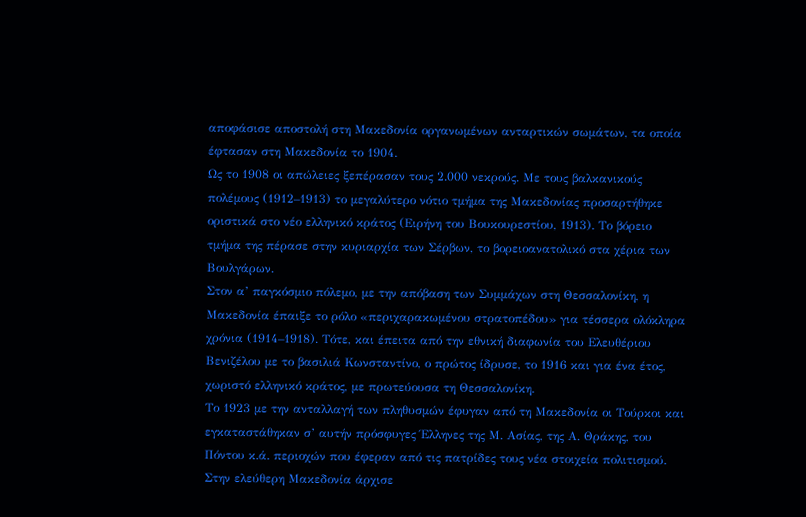αποφάσισε αποστολή στη Μακεδονία οργανωμένων ανταρτικών σωμάτων, τα οποία έφτασαν στη Μακεδονία το 1904.
Ως το 1908 οι απώλειες ξεπέρασαν τους 2.000 νεκρούς. Με τους βαλκανικούς πολέμους (1912–1913) το μεγαλύτερο νότιο τμήμα της Μακεδονίας προσαρτήθηκε οριστικά στο νέο ελληνικό κράτος (Ειρήνη του Βουκουρεστίου, 1913). Το βόρειο τμήμα της πέρασε στην κυριαρχία των Σέρβων, το βορειοανατολικό στα χέρια των Βουλγάρων.
Στον α’ παγκόσμιο πόλεμο, με την απόβαση των Συμμάχων στη Θεσσαλονίκη, η Μακεδονία έπαιξε το ρόλο «περιχαρακωμένου στρατοπέδου» για τέσσερα ολόκληρα χρόνια (1914–1918). Τότε, και έπειτα από την εθνική διαφωνία του Ελευθέριου Βενιζέλου με το βασιλιά Κωνσταντίνο, ο πρώτος ίδρυσε, το 1916 και για ένα έτος, χωριστό ελληνικό κράτος, με πρωτεύουσα τη Θεσσαλονίκη.
Το 1923 με την ανταλλαγή των πληθυσμών έφυγαν από τη Μακεδονία οι Τούρκοι και εγκαταστάθηκαν σ’ αυτήν πρόσφυγες Έλληνες της Μ. Ασίας, της Α. Θράκης, του Πόντου κ.ά. περιοχών που έφεραν από τις πατρίδες τους νέα στοιχεία πολιτισμού.
Στην ελεύθερη Μακεδονία άρχισε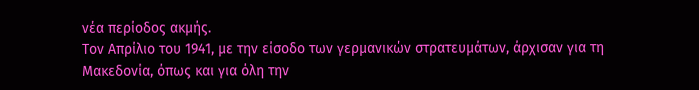νέα περίοδος ακμής.
Τον Απρίλιο του 1941, με την είσοδο των γερμανικών στρατευμάτων, άρχισαν για τη Μακεδονία, όπως και για όλη την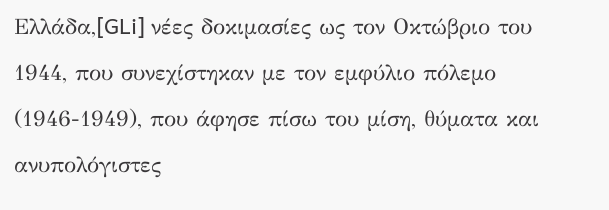Ελλάδα,[GLi] νέες δοκιμασίες ως τον Οκτώβριο του 1944, που συνεχίστηκαν με τον εμφύλιο πόλεμο (1946-1949), που άφησε πίσω του μίση, θύματα και ανυπολόγιστες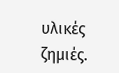υλικές ζημιές.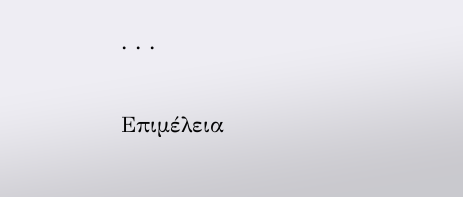. . .

Επιμέλεια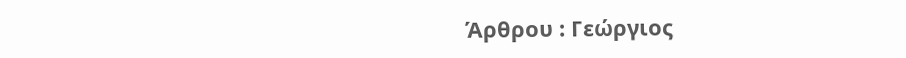Άρθρου : Γεώργιος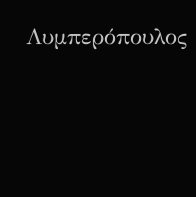Λυμπερόπουλος